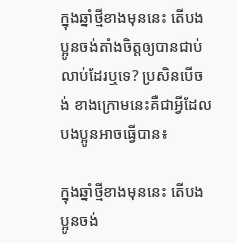ក្នុងឆ្នាំថ្មីខាងមុននេះ តើបងប្អូនចង់តាំងចិត្តឲ្យបានជាប់លាប់ដែរឬទេ? ប្រសិនបើចង់ ខាងក្រោមនេះគឺជាអ្វីដែលបងប្អូនអាចធ្វើបាន៖

ក្នុងឆ្នាំថ្មីខាងមុននេះ តើបងប្អូនចង់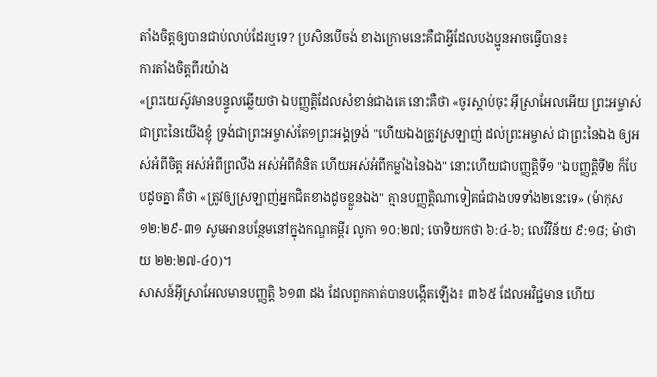តាំងចិត្តឲ្យបានជាប់លាប់ដែរឬទេ? ប្រសិនបើចង់ ខាងក្រោមនេះគឺជាអ្វីដែលបងប្អូនអាចធ្វើបាន៖
ការតាំងចិត្តពីរយ៉ាង
«ព្រះយេស៊ូវមានបន្ទូលឆ្លើយថា ឯបញ្ញត្តិដែលសំខាន់ជាងគេ នោះគឺថា «ចូរស្ដាប់ចុះ អ៊ីស្រាអែលអើយ ព្រះអម្ចាស់ ជាព្រះនៃយើងខ្ញុំ ទ្រង់ជាព្រះអម្ចាស់តែ១ព្រះអង្គទ្រង់ "ហើយឯងត្រូវស្រឡាញ់ ដល់ព្រះអម្ចាស់ ជាព្រះនៃឯង ឲ្យអស់អំពីចិត្ត អស់អំពីព្រលឹង អស់អំពីគំនិត ហើយអស់អំពីកម្លាំងនៃឯង" នោះហើយជាបញ្ញត្តិទី១ "ឯបញ្ញត្តិទី២ ក៏បែបដូចគ្នា គឺថា «ត្រូវឲ្យស្រឡាញ់អ្នកជិតខាងដូចខ្លួនឯង" គ្មានបញ្ញត្តិណាទៀតធំជាងបទទាំង២នេះទេ» (ម៉ាកុស ១២:២៩-៣១ សូមអានបន្ថែមនៅក្នុងកណ្ឌគម្ពីរ លូកា ១០:២៧; ចោទិយកថា ៦:៤-៦; លេវីវិន័យ ៩:១៨; ម៉ាថាយ ២២:២៧-៤០)។
សាសន៍អ៊ីស្រាអែលមានបញ្ញត្តិ ៦១៣ ដង ដែលពួកគាត់បានបង្កើតឡើង៖ ៣៦៥ ដែលអវិជ្ជមាន ហើយ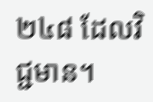២៤៨ ដែលវិជ្ជមាន។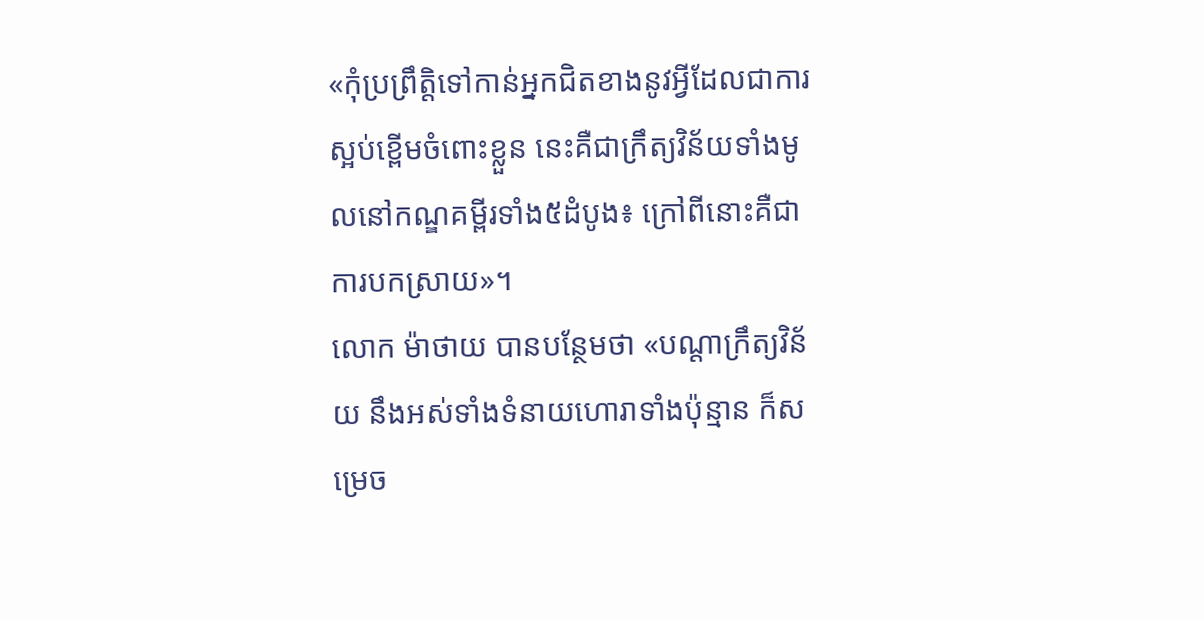«កុំប្រព្រឹត្តិទៅកាន់អ្នកជិតខាងនូវអ្វីដែលជាការស្អប់ខ្ពើមចំពោះខ្លួន នេះគឺជាក្រឹត្យវិន័យទាំងមូលនៅកណ្ឌគម្ពីរទាំង៥ដំបូង៖ ក្រៅពីនោះគឺជាការបកស្រាយ»។
លោក ម៉ាថាយ បានបន្ថែមថា «បណ្ដាក្រឹត្យវិន័យ នឹងអស់ទាំងទំនាយហោរាទាំងប៉ុន្មាន ក៏សម្រេច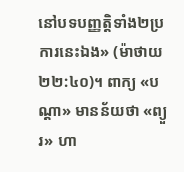នៅបទបញ្ញត្តិទាំង២ប្រការនេះឯង» (ម៉ាថាយ ២២:៤០)។ ពាក្យ «បណ្ដា» មានន័យថា «ព្យួរ» ហា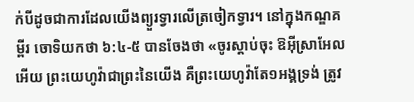ក់បីដូចជាការដែលយើងព្យួរទ្វារលើត្រចៀកទ្វារ។ នៅក្នុងកណ្ឌគម្ពីរ ចោទិយកថា ៦:៤-៥ បានចែងថា «ចូរស្ដាប់ចុះ ឱអ៊ីស្រាអែលអើយ ព្រះយេហូវ៉ាជាព្រះនៃយើង គឺព្រះយេហូវ៉ាតែ១អង្គទ្រង់ ត្រូវ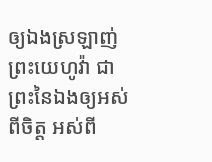ឲ្យឯងស្រឡាញ់ព្រះយេហូវ៉ា ជាព្រះនៃឯងឲ្យអស់ពីចិត្ត អស់ពី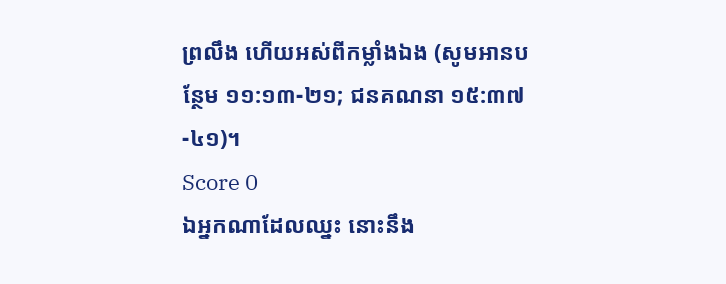ព្រលឹង ហើយអស់ពីកម្លាំងឯង (សូមអានបន្ថែម ១១:១៣-២១; ជនគណនា ១៥:៣៧-៤១)។
Score 0
ឯអ្នកណាដែលឈ្នះ នោះនឹង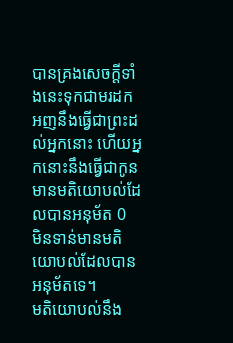បានគ្រងសេចក្ដីទាំងនេះទុកជាមរដក អញនឹងធ្វើជាព្រះដល់អ្នកនោះ ហើយអ្នកនោះនឹងធ្វើជាកូន
មានមតិយោបល់ដែលបានអនុម័ត 0
មិនទាន់មានមតិយោបល់ដែលបានអនុម័តទេ។
មតិយោបល់នឹង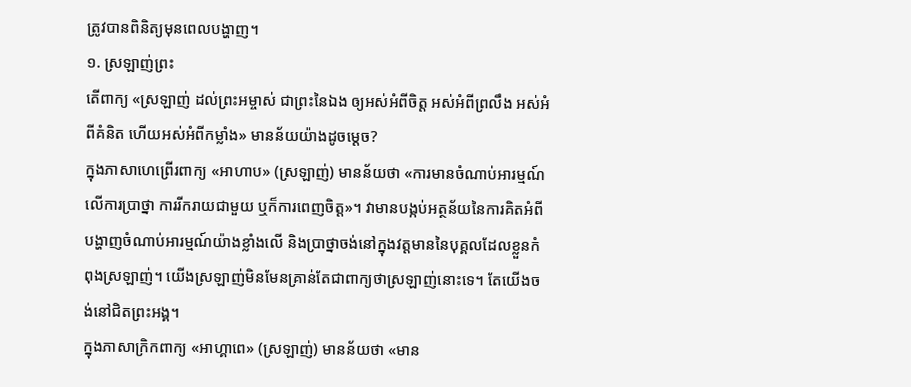ត្រូវបានពិនិត្យមុនពេលបង្ហាញ។
១. ស្រឡាញ់ព្រះ
តើពាក្យ «ស្រឡាញ់ ដល់ព្រះអម្ចាស់ ជាព្រះនៃឯង ឲ្យអស់អំពីចិត្ត អស់អំពីព្រលឹង អស់អំពីគំនិត ហើយអស់អំពីកម្លាំង» មានន័យយ៉ាងដូចម្ដេច?
ក្នុងភាសាហេព្រើរពាក្យ «អាហាប» (ស្រឡាញ់) មានន័យថា «ការមានចំណាប់អារម្មណ៍លើការប្រាថ្នា ការរីករាយជាមួយ ឬក៏ការពេញចិត្ត»។ វាមានបង្កប់អត្ថន័យនៃការគិតអំពី បង្ហាញចំណាប់អារម្មណ៍យ៉ាងខ្លាំងលើ និងប្រាថ្នាចង់នៅក្នុងវត្តមាននៃបុគ្គលដែលខ្លួនកំពុងស្រឡាញ់។ យើងស្រឡាញ់មិនមែនគ្រាន់តែជាពាក្យថាស្រឡាញ់នោះទេ។ តែយើងចង់នៅជិតព្រះអង្គ។
ក្នុងភាសាក្រិកពាក្យ «អាហ្គាពេ» (ស្រឡាញ់) មានន័យថា «មាន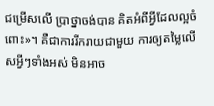ជម្រើសលើ ប្រាថ្នាចង់បាន គិតអំពីអ្វីដែលល្អចំពោះ»។ គឺជាការរីករាយជាមួយ ការឲ្យតម្លៃលើសអ្វីៗទាំងអស់ មិនអាច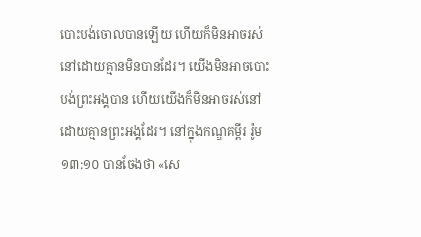បោះបង់ចោលបានឡើយ ហើយក៏មិនអាចរស់នៅដោយគ្មានមិនបានដែរ។ យើងមិនអាចបោះបង់ព្រះអង្គបាន ហើយយើងក៏មិនអាចរស់នៅដោយគ្មានព្រះអង្គដែរ។ នៅក្នុងកណ្ឌគម្ពីរ រ៉ូម ១៣:១០ បានចែងថា «សេ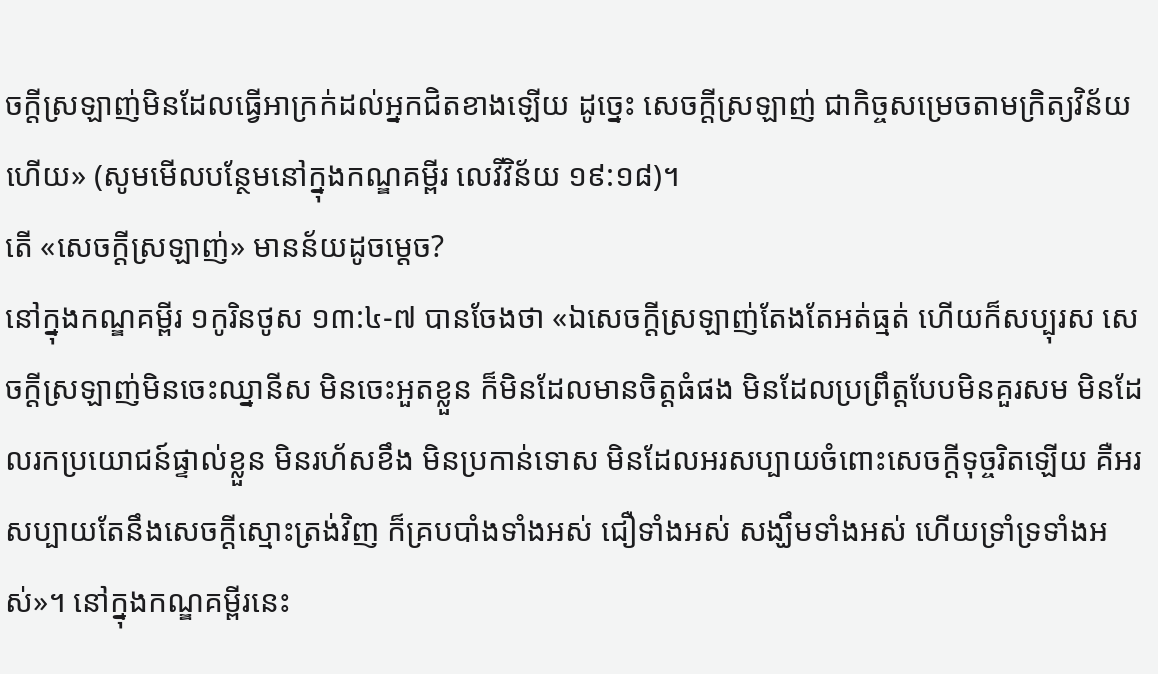ចក្ដីស្រឡាញ់មិនដែលធ្វើអាក្រក់ដល់អ្នកជិតខាងឡើយ ដូច្នេះ សេចក្ដីស្រឡាញ់ ជាកិច្ចសម្រេចតាមក្រិត្យវិន័យហើយ» (សូមមើលបន្ថែមនៅក្នុងកណ្ឌគម្ពីរ លេវីវិន័យ ១៩:១៨)។
តើ «សេចក្ដីស្រឡាញ់» មានន័យដូចម្ដេច?
នៅក្នុងកណ្ឌគម្ពីរ ១កូរិនថូស ១៣:៤-៧ បានចែងថា «ឯសេចក្ដីស្រឡាញ់តែងតែអត់ធ្មត់ ហើយក៏សប្បុរស សេចក្ដីស្រឡាញ់មិនចេះឈ្នានីស មិនចេះអួតខ្លួន ក៏មិនដែលមានចិត្តធំផង មិនដែលប្រព្រឹត្តបែបមិនគួរសម មិនដែលរកប្រយោជន៍ផ្ទាល់ខ្លួន មិនរហ័សខឹង មិនប្រកាន់ទោស មិនដែលអរសប្បាយចំពោះសេចក្ដីទុច្ចរិតឡើយ គឺអរសប្បាយតែនឹងសេចក្ដីស្មោះត្រង់វិញ ក៏គ្របបាំងទាំងអស់ ជឿទាំងអស់ សង្ឃឹមទាំងអស់ ហើយទ្រាំទ្រទាំងអស់»។ នៅក្នុងកណ្ឌគម្ពីរនេះ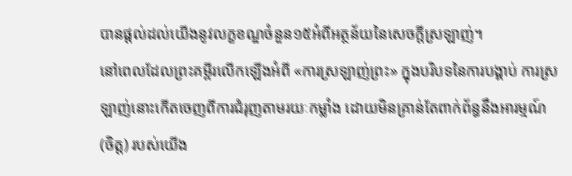បានផ្ដល់ដល់យើងនូវលក្ខខណ្ឌចំនួន១៥អំពីអត្ថន័យនៃសេចក្ដីស្រឡាញ់។
នៅពេលដែលព្រះគម្ពីរលើកឡើងអំពី «ការស្រឡាញ់ព្រះ» ក្នុងបរិបទនៃការបង្គាប់ ការស្រឡាញ់នោះកើតចេញពីការជំរុញតាមរយៈកម្លាំង ដោយមិនគ្រាន់តែពាក់ព័ន្ធនឹងអារម្មណ៍ (ចិត្ត) របស់យើង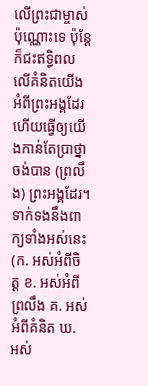លើព្រះជាម្ចាស់ប៉ុណ្ណោះទេ ប៉ុន្តែក៏ជះឥទ្ធិពលលើគំនិតយើងអំពីព្រះអង្គដែរ ហើយធ្វើឲ្យយើងកាន់តែប្រាថ្នាចង់បាន (ព្រលឹង) ព្រះអង្គដែរ។ ទាក់ទងនឹងពាក្យទាំងអស់នេះ (ក. អស់អំពីចិត្ត ខ. អស់អំពីព្រលឹង គ. អស់អំពីគំនិត ឃ. អស់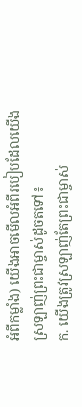អំពីកម្លាំង) យើងអាចមើលអំពីរបៀបដែលយើងស្រឡាញ់ព្រះជាម្ចាស់ដូចតទៅ៖
ក. យើងត្រូវស្រឡាញ់តែព្រះជាម្ចាស់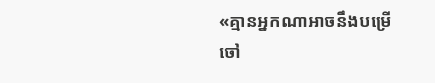«គ្មានអ្នកណាអាចនឹងបម្រើចៅ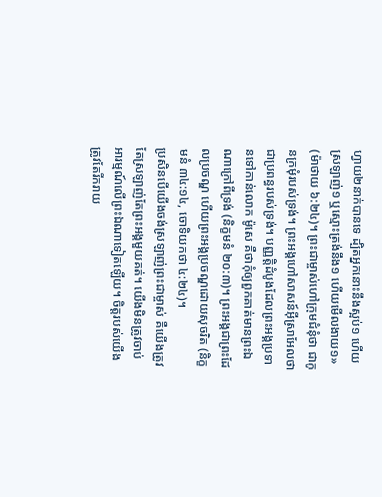ហ្វាយ២នាក់បានទេ ដ្បិតអ្នកនោះនឹងស្អប់១ ហើយស្រឡាញ់១ ឬស្មោះត្រង់នឹង១ ហើយមើលងាយ១» (ម៉ាថាយ ៦:២៤)។ ព្រះជាម្ចាស់ហៅក្រុមជំនុំថា ជាកូនក្រមុំរបស់ទ្រង់។ ព្រះអង្គហៅសាសន៍អ៊ីស្រាអែលថាជាប្រពន្ធរបស់ទ្រង់។ បញ្ញត្តិដំបូងដែលព្រះអង្គប្រទានទៅកាន់លោក ម៉ូសេ គឺថាកុំឲ្យពួកគាត់មានព្រះឯណាក្រៅពីទ្រង់ (និក្ខមនំ ២០:៣)។ ព្រះអង្គជាព្រះដែលប្រចណ្ឌ ហើយព្រះអង្គប្រចណ្ឌដោយសុចរិត (និក្ខមនំ ៣៤:១៤, ចោទិយកថា ៤:២៤)។
ប្រសិនបើយើងចង់ស្រឡាញ់ព្រះជាម្ចាស់ គឺយើងត្រូវតែស្រឡាញ់តែព្រះអង្គមួយគត់។ យើងមិនត្រូវចាប់អារម្មណ៍លើព្រះឯណាទៀតឡើយ។ ចិត្តរបស់យើងត្រូវតែរីករាយ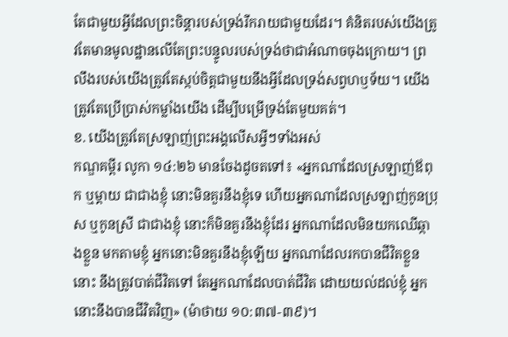តែជាមួយអ្វីដែលព្រះចិន្តារបស់ទ្រង់រីករាយជាមួយដែរ។ គំនិតរបស់យើងត្រូវតែមានមូលដ្ឋានលើតែព្រះបន្ទូលរបស់ទ្រង់ថាជាអំណាចចុងក្រោយ។ ព្រលឹងរបស់យើងត្រូវតែស្កប់ចិត្តជាមួយនឹងអ្វីដែលទ្រង់សព្វហឫទ័យ។ យើងត្រូវតែប្រើប្រាស់កម្លាំងយើង ដើម្បីបម្រើទ្រង់តែមួយគត់។
ខ. យើងត្រូវតែស្រឡាញ់ព្រះអង្គលើសអ្វីៗទាំងអស់
កណ្ឌគម្ពីរ លូកា ១៤:២៦ មានចែងដូចតទៅ៖ «អ្នកណាដែលស្រឡាញ់ឪពុក ឬម្ដាយ ជាជាងខ្ញុំ នោះមិនគួរនឹងខ្ញុំទេ ហើយអ្នកណាដែលស្រឡាញ់កូនប្រុស ឬកូនស្រី ជាជាងខ្ញុំ នោះក៏មិនគួរនឹងខ្ញុំដែរ អ្នកណាដែលមិនយកឈើឆ្កាងខ្លួន មកតាមខ្ញុំ អ្នកនោះមិនគួរនឹងខ្ញុំឡើយ អ្នកណាដែលរកបានជីវិតខ្លួននោះ នឹងត្រូវបាត់ជីវិតទៅ តែអ្នកណាដែលបាត់ជីវិត ដោយយល់ដល់ខ្ញុំ អ្នកនោះនឹងបានជីវិតវិញ» (ម៉ាថាយ ១០:៣៧-៣៩)។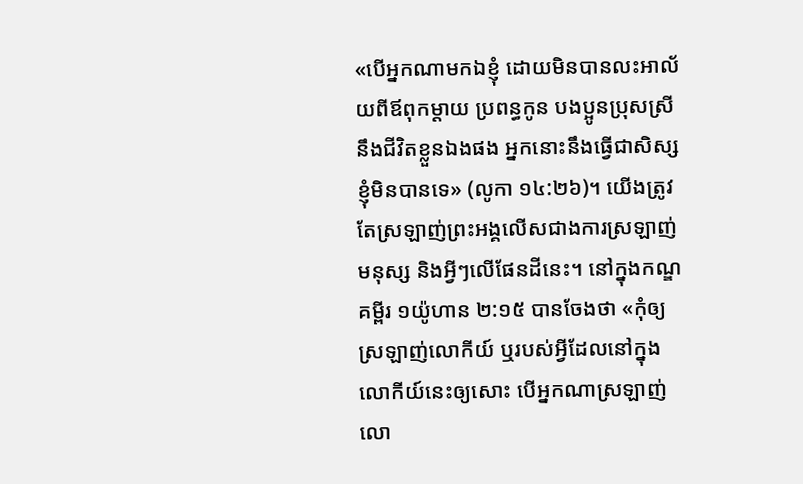«បើអ្នកណាមកឯខ្ញុំ ដោយមិនបានលះអាល័យពីឪពុកម្ដាយ ប្រពន្ធកូន បងប្អូនប្រុសស្រី នឹងជីវិតខ្លួនឯងផង អ្នកនោះនឹងធ្វើជាសិស្សខ្ញុំមិនបានទេ» (លូកា ១៤:២៦)។ យើងត្រូវតែស្រឡាញ់ព្រះអង្គលើសជាងការស្រឡាញ់មនុស្ស និងអ្វីៗលើផែនដីនេះ។ នៅក្នុងកណ្ឌគម្ពីរ ១យ៉ូហាន ២:១៥ បានចែងថា «កុំឲ្យស្រឡាញ់លោកីយ៍ ឬរបស់អ្វីដែលនៅក្នុងលោកីយ៍នេះឲ្យសោះ បើអ្នកណាស្រឡាញ់លោ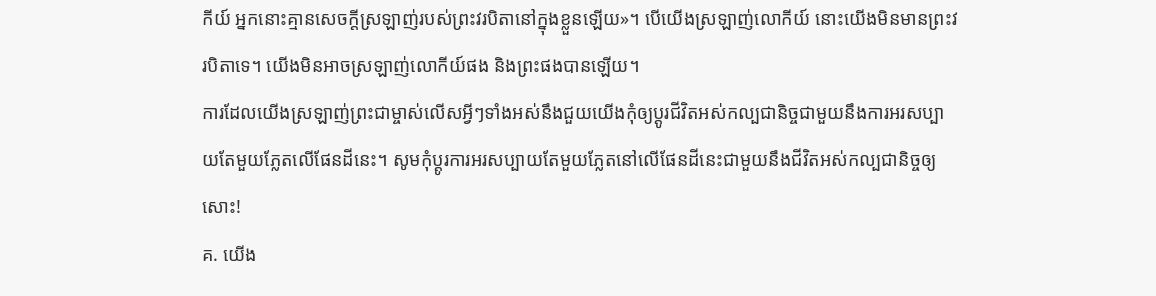កីយ៍ អ្នកនោះគ្មានសេចក្ដីស្រឡាញ់របស់ព្រះវរបិតានៅក្នុងខ្លួនឡើយ»។ បើយើងស្រឡាញ់លោកីយ៍ នោះយើងមិនមានព្រះវរបិតាទេ។ យើងមិនអាចស្រឡាញ់លោកីយ៍ផង និងព្រះផងបានឡើយ។
ការដែលយើងស្រឡាញ់ព្រះជាម្ចាស់លើសអ្វីៗទាំងអស់នឹងជួយយើងកុំឲ្យប្ដូរជីវិតអស់កល្បជានិច្ចជាមួយនឹងការអរសប្បាយតែមួយភ្លែតលើផែនដីនេះ។ សូមកុំប្ដូរការអរសប្បាយតែមួយភ្លែតនៅលើផែនដីនេះជាមួយនឹងជីវិតអស់កល្បជានិច្ចឲ្យសោះ!
គ. យើង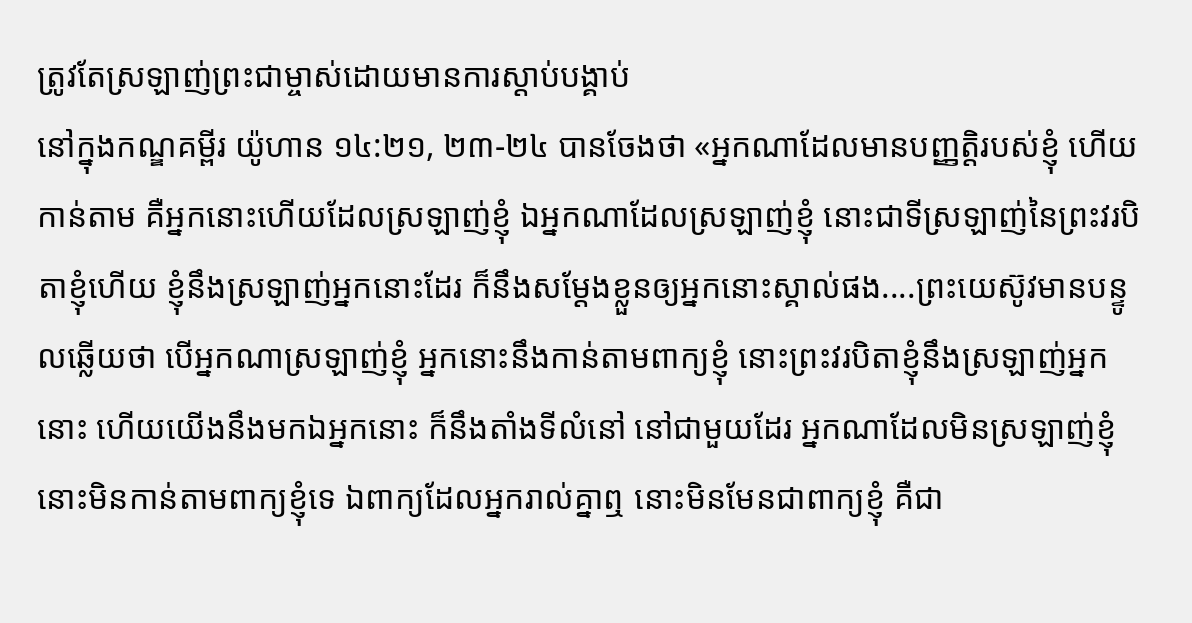ត្រូវតែស្រឡាញ់ព្រះជាម្ចាស់ដោយមានការស្ដាប់បង្គាប់
នៅក្នុងកណ្ឌគម្ពីរ យ៉ូហាន ១៤:២១, ២៣-២៤ បានចែងថា «អ្នកណាដែលមានបញ្ញត្តិរបស់ខ្ញុំ ហើយកាន់តាម គឺអ្នកនោះហើយដែលស្រឡាញ់ខ្ញុំ ឯអ្នកណាដែលស្រឡាញ់ខ្ញុំ នោះជាទីស្រឡាញ់នៃព្រះវរបិតាខ្ញុំហើយ ខ្ញុំនឹងស្រឡាញ់អ្នកនោះដែរ ក៏នឹងសម្ដែងខ្លួនឲ្យអ្នកនោះស្គាល់ផង....ព្រះយេស៊ូវមានបន្ទូលឆ្លើយថា បើអ្នកណាស្រឡាញ់ខ្ញុំ អ្នកនោះនឹងកាន់តាមពាក្យខ្ញុំ នោះព្រះវរបិតាខ្ញុំនឹងស្រឡាញ់អ្នកនោះ ហើយយើងនឹងមកឯអ្នកនោះ ក៏នឹងតាំងទីលំនៅ នៅជាមួយដែរ អ្នកណាដែលមិនស្រឡាញ់ខ្ញុំ នោះមិនកាន់តាមពាក្យខ្ញុំទេ ឯពាក្យដែលអ្នករាល់គ្នាឮ នោះមិនមែនជាពាក្យខ្ញុំ គឺជា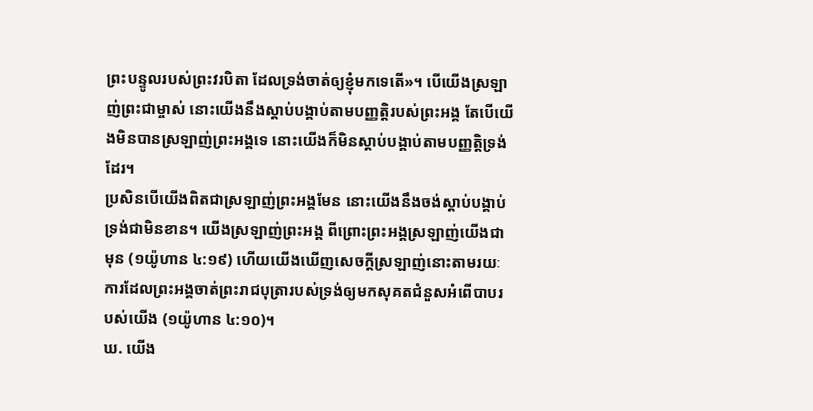ព្រះបន្ទូលរបស់ព្រះវរបិតា ដែលទ្រង់ចាត់ឲ្យខ្ញុំមកទេតើ»។ បើយើងស្រឡាញ់ព្រះជាម្ចាស់ នោះយើងនឹងស្ដាប់បង្គាប់តាមបញ្ញត្តិរបស់ព្រះអង្គ តែបើយើងមិនបានស្រឡាញ់ព្រះអង្គទេ នោះយើងក៏មិនស្ដាប់បង្គាប់តាមបញ្ញត្តិទ្រង់ដែរ។
ប្រសិនបើយើងពិតជាស្រឡាញ់ព្រះអង្គមែន នោះយើងនឹងចង់ស្តាប់បង្គាប់ទ្រង់ជាមិនខាន។ យើងស្រឡាញ់ព្រះអង្គ ពីព្រោះព្រះអង្គស្រឡាញ់យើងជាមុន (១យ៉ូហាន ៤:១៩) ហើយយើងឃើញសេចក្ដីស្រឡាញ់នោះតាមរយៈការដែលព្រះអង្គចាត់ព្រះរាជបុត្រារបស់ទ្រង់ឲ្យមកសុគតជំនួសអំពើបាបរបស់យើង (១យ៉ូហាន ៤:១០)។
ឃ. យើង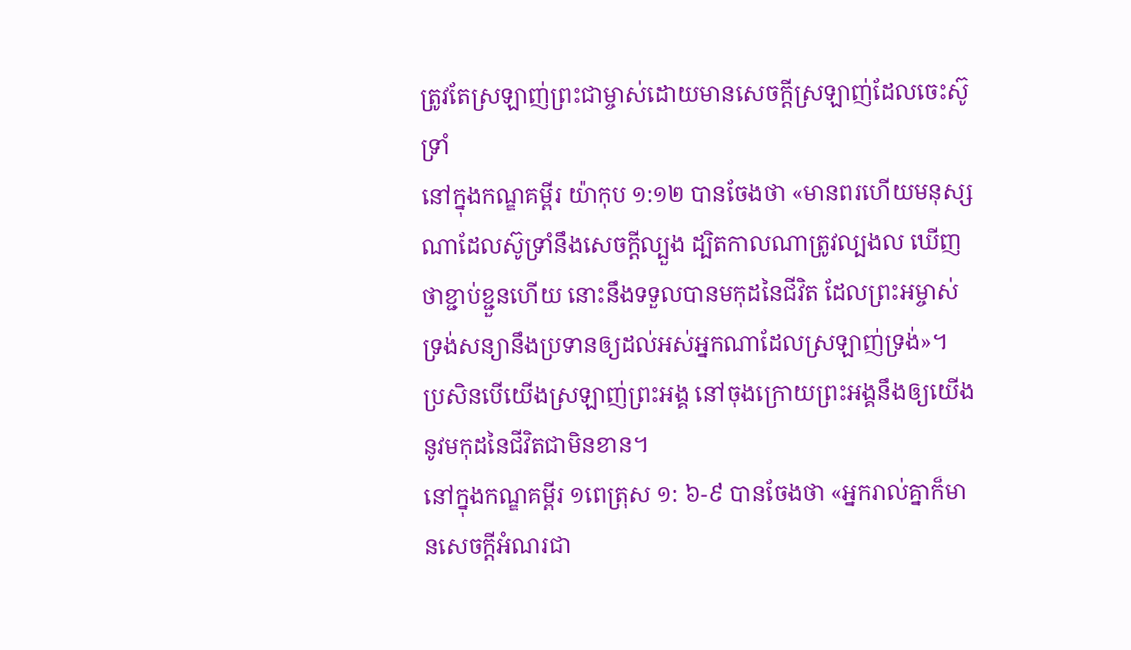ត្រូវតែស្រឡាញ់ព្រះជាម្ចាស់ដោយមានសេចក្ដីស្រឡាញ់ដែលចេះស៊ូទ្រាំ
នៅក្នុងកណ្ឌគម្ពីរ យ៉ាកុប ១:១២ បានចែងថា «មានពរហើយមនុស្សណាដែលស៊ូទ្រាំនឹងសេចក្ដីល្បួង ដ្បិតកាលណាត្រូវល្បងល ឃើញថាខ្ជាប់ខ្ជួនហើយ នោះនឹងទទួលបានមកុដនៃជីវិត ដែលព្រះអម្ចាស់ទ្រង់សន្យានឹងប្រទានឲ្យដល់អស់អ្នកណាដែលស្រឡាញ់ទ្រង់»។ ប្រសិនបើយើងស្រឡាញ់ព្រះអង្គ នៅចុងក្រោយព្រះអង្គនឹងឲ្យយើងនូវមកុដនៃជីវិតជាមិនខាន។
នៅក្នុងកណ្ឌគម្ពីរ ១ពេត្រុស ១: ៦-៩ បានចែងថា «អ្នករាល់គ្នាក៏មានសេចក្ដីអំណរជា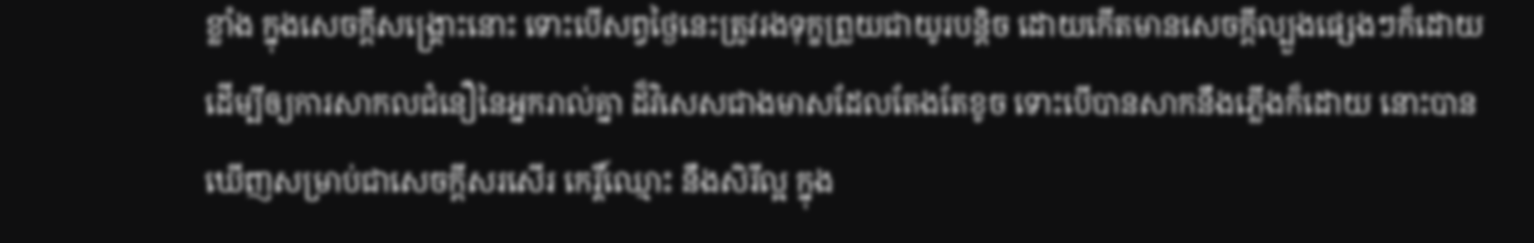ខ្លាំង ក្នុងសេចក្ដីសង្គ្រោះនោះ ទោះបើសព្វថ្ងៃនេះត្រូវរងទុក្ខព្រួយជាយូរបន្តិច ដោយកើតមានសេចក្ដីល្បួងផ្សេងៗក៏ដោយ ដើម្បីឲ្យការសាកលជំនឿនៃអ្នករាល់គ្នា ដ៏វិសេសជាងមាសដែលតែងតែខូច ទោះបើបានសាកនឹងភ្លើងក៏ដោយ នោះបានឃើញសម្រាប់ជាសេចក្ដីសរសើរ កេរ្តិ៍ឈ្មោះ នឹងសិរីល្អ ក្នុង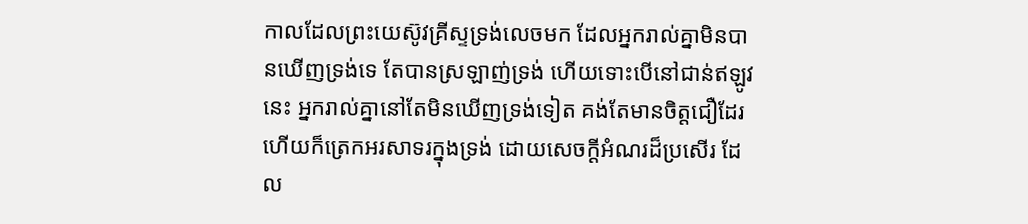កាលដែលព្រះយេស៊ូវគ្រីស្ទទ្រង់លេចមក ដែលអ្នករាល់គ្នាមិនបានឃើញទ្រង់ទេ តែបានស្រឡាញ់ទ្រង់ ហើយទោះបើនៅជាន់ឥឡូវនេះ អ្នករាល់គ្នានៅតែមិនឃើញទ្រង់ទៀត គង់តែមានចិត្តជឿដែរ ហើយក៏ត្រេកអរសាទរក្នុងទ្រង់ ដោយសេចក្ដីអំណរដ៏ប្រសើរ ដែល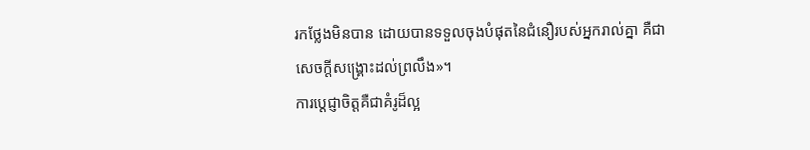រកថ្លែងមិនបាន ដោយបានទទួលចុងបំផុតនៃជំនឿរបស់អ្នករាល់គ្នា គឺជាសេចក្ដីសង្គ្រោះដល់ព្រលឹង»។
ការប្ដេជ្ញាចិត្តគឺជាគំរូដ៏ល្អ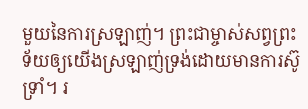មួយនៃការស្រឡាញ់។ ព្រះជាម្ចាស់សព្វព្រះទ័យឲ្យយើងស្រឡាញ់ទ្រង់ដោយមានការស៊ូទ្រាំ។ រ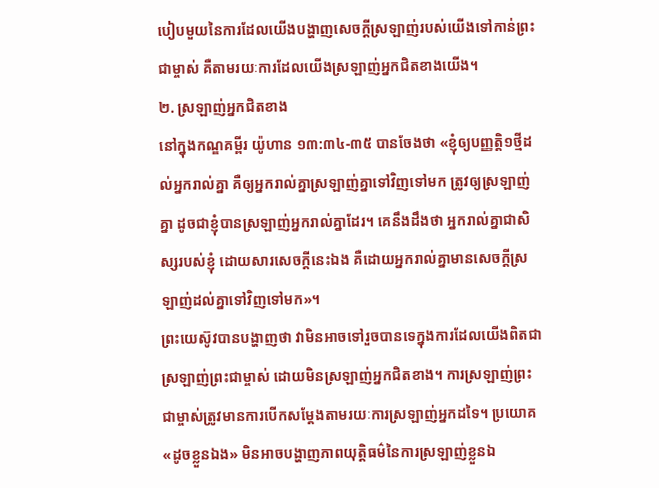បៀបមួយនៃការដែលយើងបង្ហាញសេចក្ដីស្រឡាញ់របស់យើងទៅកាន់ព្រះជាម្ចាស់ គឺតាមរយៈការដែលយើងស្រឡាញ់អ្នកជិតខាងយើង។
២. ស្រឡាញ់អ្នកជិតខាង
នៅក្នុងកណ្ឌគម្ពីរ យ៉ូហាន ១៣:៣៤-៣៥ បានចែងថា «ខ្ញុំឲ្យបញ្ញត្តិ១ថ្មីដល់អ្នករាល់គ្នា គឺឲ្យអ្នករាល់គ្នាស្រឡាញ់គ្នាទៅវិញទៅមក ត្រូវឲ្យស្រឡាញ់គ្នា ដូចជាខ្ញុំបានស្រឡាញ់អ្នករាល់គ្នាដែរ។ គេនឹងដឹងថា អ្នករាល់គ្នាជាសិស្សរបស់ខ្ញុំ ដោយសារសេចក្ដីនេះឯង គឺដោយអ្នករាល់គ្នាមានសេចក្ដីស្រឡាញ់ដល់គ្នាទៅវិញទៅមក»។
ព្រះយេស៊ូវបានបង្ហាញថា វាមិនអាចទៅរួចបានទេក្នុងការដែលយើងពិតជាស្រឡាញ់ព្រះជាម្ចាស់ ដោយមិនស្រឡាញ់អ្នកជិតខាង។ ការស្រឡាញ់ព្រះជាម្ចាស់ត្រូវមានការបើកសម្ដែងតាមរយៈការស្រឡាញ់អ្នកដទៃ។ ប្រយោគ «ដូចខ្លួនឯង» មិនអាចបង្ហាញភាពយុត្តិធម៌នៃការស្រឡាញ់ខ្លួនឯ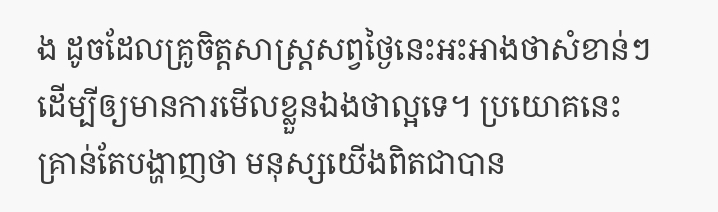ង ដូចដែលគ្រូចិត្តសាស្ត្រសព្វថ្ងៃនេះអះអាងថាសំខាន់ៗ ដើម្បីឲ្យមានការមើលខ្លួនឯងថាល្អទេ។ ប្រយោគនេះគ្រាន់តែបង្ហាញថា មនុស្សយើងពិតជាបាន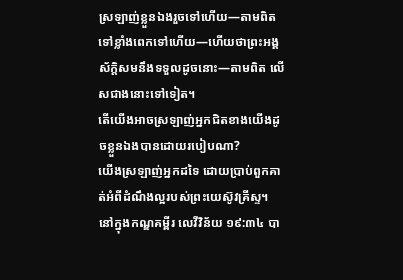ស្រឡាញ់ខ្លួនឯងរួចទៅហើយ—តាមពិតទៅខ្លាំងពេកទៅហើយ—ហើយថាព្រះអង្គស័ក្ដិសមនឹងទទួលដូចនោះ—តាមពិត លើសជាងនោះទៅទៀត។
តើយើងអាចស្រឡាញ់អ្នកជិតខាងយើងដូចខ្លួនឯងបានដោយរបៀបណា?
យើងស្រឡាញ់អ្នកដទៃ ដោយប្រាប់ពួកគាត់អំពីដំណឹងល្អរបស់ព្រះយេស៊ូវគ្រីស្ទ។ នៅក្នុងកណ្ឌគម្ពីរ លេវីវិន័យ ១៩:៣៤ បា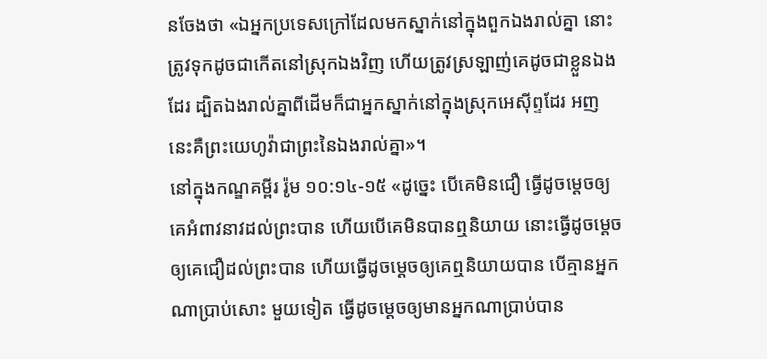នចែងថា «ឯអ្នកប្រទេសក្រៅដែលមកស្នាក់នៅក្នុងពួកឯងរាល់គ្នា នោះត្រូវទុកដូចជាកើតនៅស្រុកឯងវិញ ហើយត្រូវស្រឡាញ់គេដូចជាខ្លួនឯងដែរ ដ្បិតឯងរាល់គ្នាពីដើមក៏ជាអ្នកស្នាក់នៅក្នុងស្រុកអេស៊ីព្ទដែរ អញនេះគឺព្រះយេហូវ៉ាជាព្រះនៃឯងរាល់គ្នា»។
នៅក្នុងកណ្ឌគម្ពីរ រ៉ូម ១០:១៤-១៥ «ដូច្នេះ បើគេមិនជឿ ធ្វើដូចម្ដេចឲ្យគេអំពាវនាវដល់ព្រះបាន ហើយបើគេមិនបានឮនិយាយ នោះធ្វើដូចម្ដេចឲ្យគេជឿដល់ព្រះបាន ហើយធ្វើដូចម្ដេចឲ្យគេឮនិយាយបាន បើគ្មានអ្នកណាប្រាប់សោះ មួយទៀត ធ្វើដូចម្ដេចឲ្យមានអ្នកណាប្រាប់បាន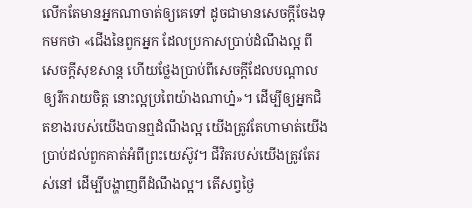លើកតែមានអ្នកណាចាត់ឲ្យគេទៅ ដូចជាមានសេចក្ដីចែងទុកមកថា «ជើងនៃពួកអ្នក ដែលប្រកាសប្រាប់ដំណឹងល្អ ពីសេចក្ដីសុខសាន្ត ហើយថ្លែងប្រាប់ពីសេចក្ដីដែលបណ្ដាលឲ្យរីករាយចិត្ត នោះល្អប្រពៃយ៉ាងណាហ្ន៎»។ ដើម្បីឲ្យអ្នកជិតខាងរបស់យើងបានឮដំណឹងល្អ យើងត្រូវតែហាមាត់យើងប្រាប់ដល់ពួកគាត់អំពីព្រះយេស៊ូវ។ ជីវិតរបស់យើងត្រូវតែរស់នៅ ដើម្បីបង្ហាញពីដំណឹងល្អ។ តើសព្វថ្ងៃ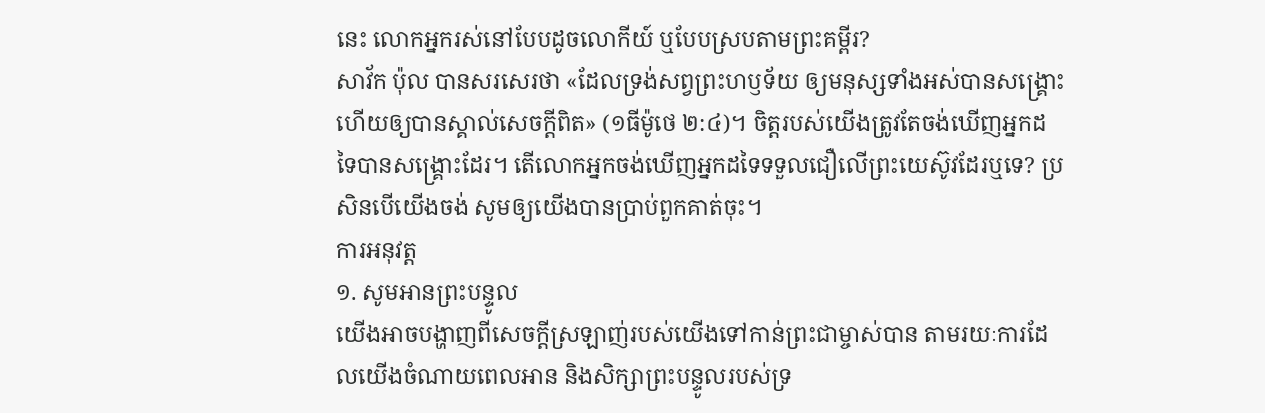នេះ លោកអ្នករស់នៅបែបដូចលោកីយ៍ ឬបែបស្របតាមព្រះគម្ពីរ?
សាវ័ក ប៉ុល បានសរសេរថា «ដែលទ្រង់សព្វព្រះហឫទ័យ ឲ្យមនុស្សទាំងអស់បានសង្គ្រោះ ហើយឲ្យបានស្គាល់សេចក្ដីពិត» (១ធីម៉ូថេ ២:៤)។ ចិត្តរបស់យើងត្រូវតែចង់ឃើញអ្នកដទៃបានសង្គ្រោះដែរ។ តើលោកអ្នកចង់ឃើញអ្នកដទៃទទួលជឿលើព្រះយេស៊ូវដែរឬទេ? ប្រសិនបើយើងចង់ សូមឲ្យយើងបានប្រាប់ពួកគាត់ចុះ។
ការអនុវត្ត
១. សូមអានព្រះបន្ទូល
យើងអាចបង្ហាញពីសេចក្ដីស្រឡាញ់របស់យើងទៅកាន់ព្រះជាម្ចាស់បាន តាមរយៈការដែលយើងចំណាយពេលអាន និងសិក្សាព្រះបន្ទូលរបស់ទ្រ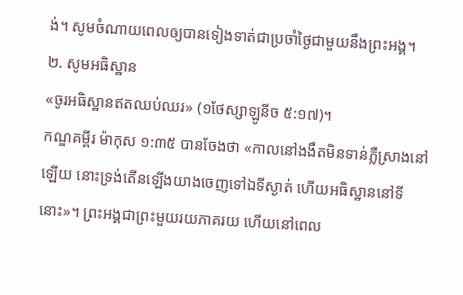ង់។ សូមចំណាយពេលឲ្យបានទៀងទាត់ជាប្រចាំថ្ងៃជាមួយនឹងព្រះអង្គ។
២. សូមអធិស្ឋាន
«ចូរអធិស្ឋានឥតឈប់ឈរ» (១ថែស្សាឡូនីច ៥:១៧)។
កណ្ឌគម្ពីរ ម៉ាកុស ១:៣៥ បានចែងថា «កាលនៅងងឹតមិនទាន់ភ្លឺស្រាងនៅឡើយ នោះទ្រង់តើនឡើងយាងចេញទៅឯទីស្ងាត់ ហើយអធិស្ឋាននៅទីនោះ»។ ព្រះអង្គជាព្រះមួយរយភាគរយ ហើយនៅពេល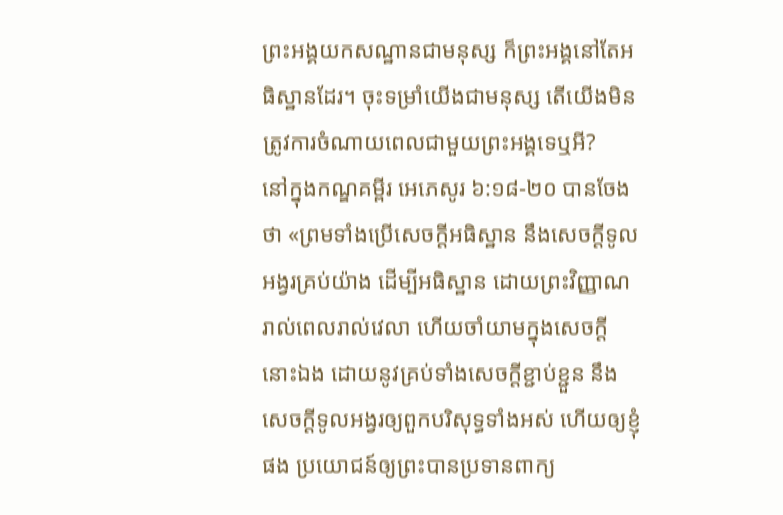ព្រះអង្គយកសណ្ឋានជាមនុស្ស ក៏ព្រះអង្គនៅតែអធិស្ឋានដែរ។ ចុះទម្រាំយើងជាមនុស្ស តើយើងមិនត្រូវការចំណាយពេលជាមួយព្រះអង្គទេឬអី?
នៅក្នុងកណ្ឌគម្ពីរ អេភេសូរ ៦:១៨-២០ បានចែងថា «ព្រមទាំងប្រើសេចក្ដីអធិស្ឋាន នឹងសេចក្ដីទូលអង្វរគ្រប់យ៉ាង ដើម្បីអធិស្ឋាន ដោយព្រះវិញ្ញាណរាល់ពេលរាល់វេលា ហើយចាំយាមក្នុងសេចក្ដីនោះឯង ដោយនូវគ្រប់ទាំងសេចក្ដីខ្ជាប់ខ្ជួន នឹងសេចក្ដីទូលអង្វរឲ្យពួកបរិសុទ្ធទាំងអស់ ហើយឲ្យខ្ញុំផង ប្រយោជន៍ឲ្យព្រះបានប្រទានពាក្យ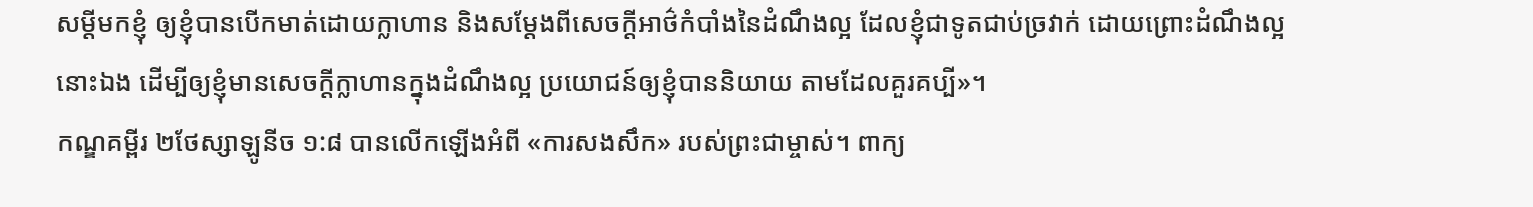សម្ដីមកខ្ញុំ ឲ្យខ្ញុំបានបើកមាត់ដោយក្លាហាន និងសម្ដែងពីសេចក្ដីអាថ៌កំបាំងនៃដំណឹងល្អ ដែលខ្ញុំជាទូតជាប់ច្រវាក់ ដោយព្រោះដំណឹងល្អនោះឯង ដើម្បីឲ្យខ្ញុំមានសេចក្ដីក្លាហានក្នុងដំណឹងល្អ ប្រយោជន៍ឲ្យខ្ញុំបាននិយាយ តាមដែលគួរគប្បី»។
កណ្ឌគម្ពីរ ២ថែស្សាឡូនីច ១:៨ បានលើកឡើងអំពី «ការសងសឹក» របស់ព្រះជាម្ចាស់។ ពាក្យ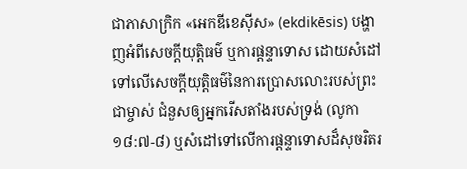ជាភាសាក្រិក «អេកឌីខេស៊ីស» (ekdikēsis) បង្ហាញអំពីសេចក្ដីយុត្តិធម៌ ឬការផ្ដន្ទាទោស ដោយសំដៅទៅលើសេចក្ដីយុត្តិធម៌នៃការប្រោសលោះរបស់ព្រះជាម្ចាស់ ជំនួសឲ្យអ្នករើសតាំងរបស់ទ្រង់ (លូកា ១៨:៧-៨) ឬសំដៅទៅលើការផ្ដន្ទាទោសដ៏សុចរិតរ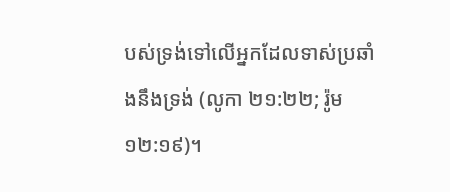បស់ទ្រង់ទៅលើអ្នកដែលទាស់ប្រឆាំងនឹងទ្រង់ (លូកា ២១:២២; រ៉ូម ១២:១៩)។